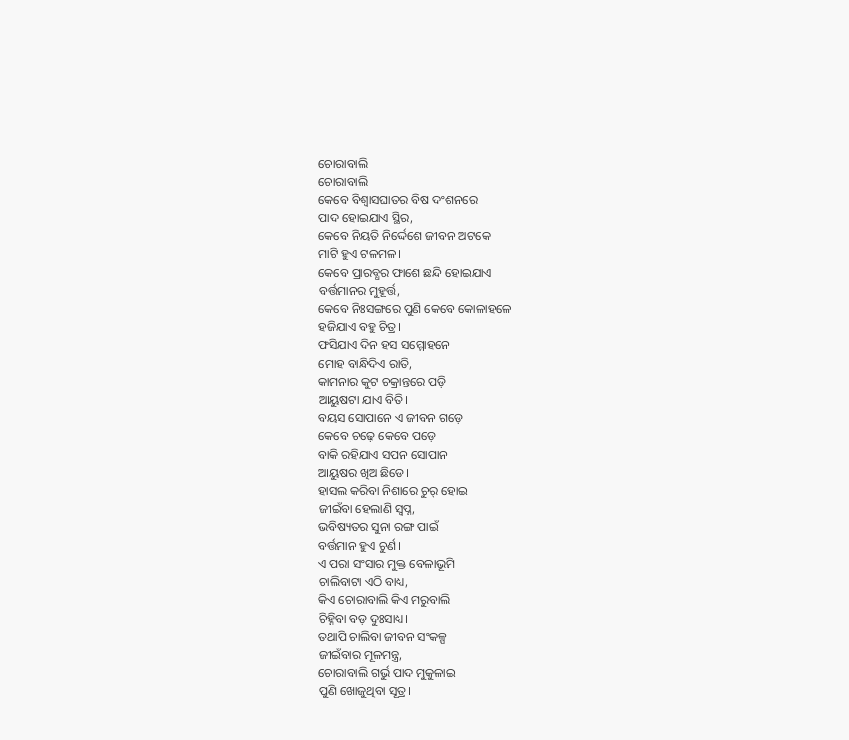ଚୋରାବାଲି
ଚୋରାବାଲି
କେବେ ବିଶ୍ବାସଘାତର ବିଷ ଦଂଶନରେ
ପାଦ ହୋଇଯାଏ ସ୍ଥିର,
କେବେ ନିୟତି ନିର୍ଦ୍ଦେଶେ ଜୀବନ ଅଟକେ
ମାଟି ହୁଏ ଟଳମଳ।
କେବେ ପ୍ରାରବ୍ଧର ଫାଶେ ଛନ୍ଦି ହୋଇଯାଏ
ବର୍ତ୍ତମାନର ମୁହୂର୍ତ୍ତ,
କେବେ ନିଃସଙ୍ଗରେ ପୁଣି କେବେ କୋଳାହଳେ
ହଜିଯାଏ ବହୁ ଚିତ୍ର।
ଫସିଯାଏ ଦିନ ହସ ସମ୍ମୋହନେ
ମୋହ ବାନ୍ଧିଦିଏ ରାତି,
କାମନାର କୁଟ ଚକ୍ରାନ୍ତରେ ପଡ଼ି
ଆୟୁଷଟା ଯାଏ ବିତି।
ବୟସ ସୋପାନେ ଏ ଜୀବନ ଗଡ଼େ
କେବେ ଚଢ଼େ କେବେ ପଡ଼େ
ବାକି ରହିଯାଏ ସପନ ସୋପାନ
ଆୟୁଷର ଖିଅ ଛିଡେ।
ହାସଲ କରିବା ନିଶାରେ ଚୁର୍ ହୋଇ
ଜୀଇଁବା ହେଲାଣି ସ୍ୱପ୍ନ,
ଭବିଷ୍ୟତର ସୁନା ରଙ୍ଗ ପାଇଁ
ବର୍ତ୍ତମାନ ହୁଏ ଚୁର୍ଣ।
ଏ ପରା ସଂସାର ମୁକ୍ତ ବେଳାଭୂମି
ଚାଲିବାଟା ଏଠି ବାଧ୍ୟ,
କିଏ ଚୋରାବାଲି କିଏ ମରୁବାଲି
ଚିହ୍ନିବା ବଡ଼ ଦୁଃସାଧ୍ୟ।
ତଥାପି ଚାଲିବା ଜୀବନ ସଂକଳ୍ପ
ଜୀଇଁବାର ମୂଳମନ୍ତ୍ର,
ଚୋରାବାଲି ଗର୍ଭୁ ପାଦ ମୁକୁଳାଇ
ପୁଣି ଖୋଜୁଥିବା ସୂତ୍ର।